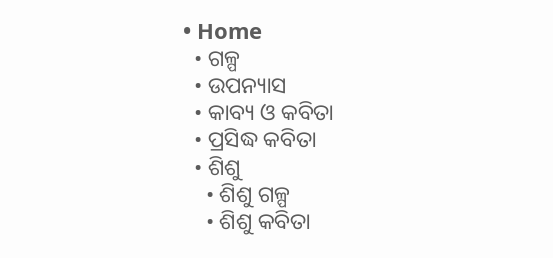• Home
  • ଗଳ୍ପ
  • ଉପନ୍ୟାସ
  • କାବ୍ୟ ଓ କବିତା
  • ପ୍ରସିଦ୍ଧ କବିତା
  • ଶିଶୁ
    • ଶିଶୁ ଗଳ୍ପ
    • ଶିଶୁ କବିତା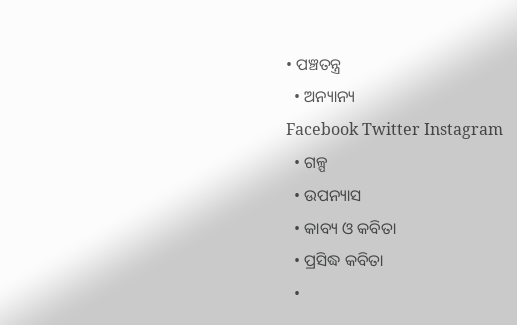• ପଞ୍ଚତନ୍ତ୍ର
  • ଅନ୍ୟାନ୍ୟ
Facebook Twitter Instagram
  • ଗଳ୍ପ
  • ଉପନ୍ୟାସ
  • କାବ୍ୟ ଓ କବିତା
  • ପ୍ରସିଦ୍ଧ କବିତା
  •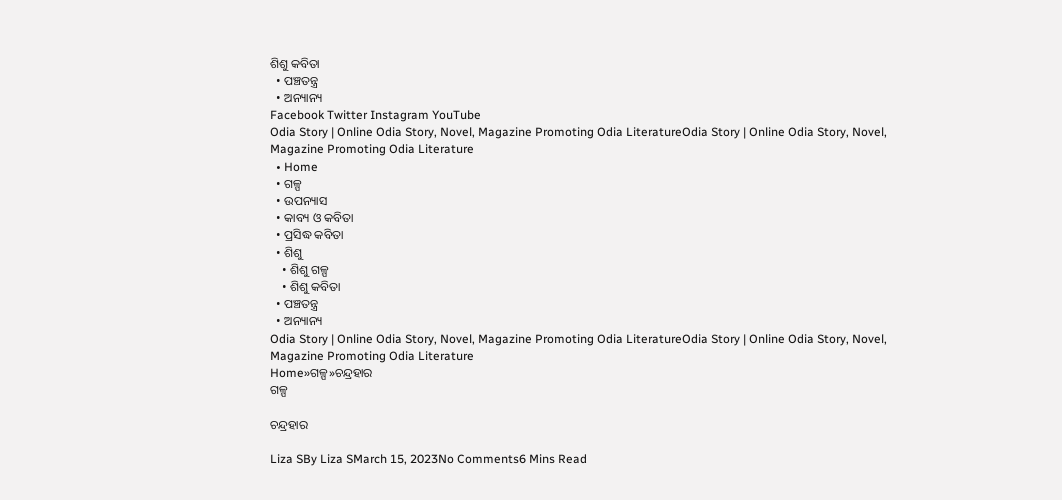ଶିଶୁ କବିତା
  • ପଞ୍ଚତନ୍ତ୍ର
  • ଅନ୍ୟାନ୍ୟ
Facebook Twitter Instagram YouTube
Odia Story | Online Odia Story, Novel, Magazine Promoting Odia LiteratureOdia Story | Online Odia Story, Novel, Magazine Promoting Odia Literature
  • Home
  • ଗଳ୍ପ
  • ଉପନ୍ୟାସ
  • କାବ୍ୟ ଓ କବିତା
  • ପ୍ରସିଦ୍ଧ କବିତା
  • ଶିଶୁ
    • ଶିଶୁ ଗଳ୍ପ
    • ଶିଶୁ କବିତା
  • ପଞ୍ଚତନ୍ତ୍ର
  • ଅନ୍ୟାନ୍ୟ
Odia Story | Online Odia Story, Novel, Magazine Promoting Odia LiteratureOdia Story | Online Odia Story, Novel, Magazine Promoting Odia Literature
Home»ଗଳ୍ପ»ଚନ୍ଦ୍ରହାର
ଗଳ୍ପ

ଚନ୍ଦ୍ରହାର

Liza SBy Liza SMarch 15, 2023No Comments6 Mins Read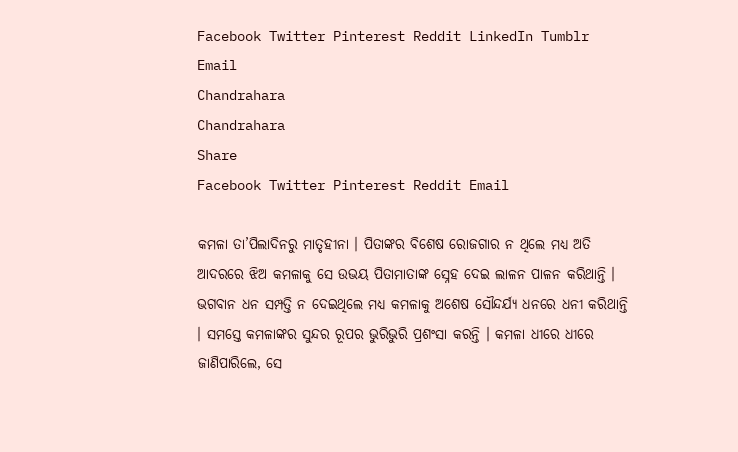Facebook Twitter Pinterest Reddit LinkedIn Tumblr Email
Chandrahara
Chandrahara
Share
Facebook Twitter Pinterest Reddit Email

କମଳା ତା’ପିଲାଦିନରୁ ମାତୃହୀନା । ପିତାଙ୍କର ବିଶେଷ ରୋଜଗାର ନ ଥିଲେ ମଧ୍ୟ ଅତି ଆଦରରେ ଝିଅ କମଳାକୁ ସେ ଉଭୟ ପିତାମାତାଙ୍କ ସ୍ନେହ ଦେଇ ଲାଳନ ପାଳନ କରିଥାନ୍ତି । ଭଗବାନ ଧନ ସମ୍ପତ୍ତି ନ ଦେଇଥିଲେ ମଧ୍ୟ କମଳାକୁ ଅଶେଷ ସୌନ୍ଦର୍ଯ୍ୟ ଧନରେ ଧନୀ କରିଥାନ୍ତି । ସମସ୍ତେ କମଳାଙ୍କର ସୁନ୍ଦର ରୂପର ଭୁରିଭୁରି ପ୍ରଶଂସା କରନ୍ତି । କମଳା ଧୀରେ ଧୀରେ ଜାଣିପାରିଲେ, ସେ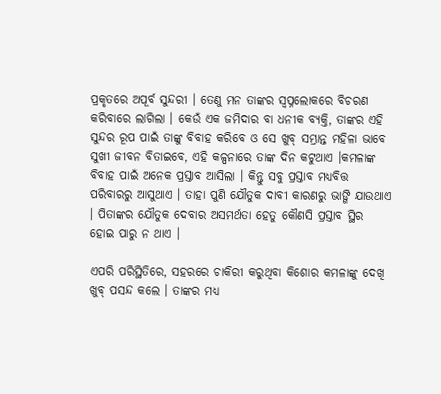ପ୍ରକୃତରେ ଅପୂର୍ବ ସୁନ୍ଦରୀ । ତେଣୁ ମନ ତାଙ୍କର ସ୍ୱପ୍ନଲୋକରେ ବିଚରଣ କରିବାରେ ଲାଗିଲା । କେଉଁ ଏକ ଜମିଦାର ବା ଧନୀକ ବ୍ୟକ୍ତି, ତାଙ୍କର ଏହି ସୁନ୍ଦର ରୂପ ପାଇଁ ତାଙ୍କୁ ବିବାହ କରିବେ ଓ ସେ ଖୁବ୍ ସମ୍ଭ୍ରାନ୍ତ ମହିଳା ଭାବେ ସୁଖୀ ଜୀବନ ବିତାଇବେ, ଏହି କଳ୍ପନାରେ ତାଙ୍କ ଦିନ କଟୁଥାଏ ।କମଳାଙ୍କ ବିବାହ ପାଇଁ ଅନେକ ପ୍ରସ୍ତାବ ଆସିଲା । କିନ୍ତୁ ସବୁ ପ୍ରସ୍ତାବ ମଧ୍ୟବିତ୍ତ ପରିବାରରୁ ଆସୁଥାଏ । ତାହା ପୁଣି ଯୌତୁକ ଦାବୀ କାରଣରୁ ଭାଙ୍ଗି ଯାଉଥାଏ । ପିତାଙ୍କର ଯୌତୁକ ଦେବାର ଅସମର୍ଥତା ହେତୁ କୌଣସି ପ୍ରସ୍ତାବ ସ୍ଥିର ହୋଇ ପାରୁ ନ ଥାଏ ।

ଏପରି ପରିସ୍ଥିତିରେ, ସହରରେ ଚାକିରୀ କରୁଥିବା କିଶୋର କମଳାଙ୍କୁ ଦେଖି ଖୁବ୍ ପସନ୍ଦ କଲେ । ତାଙ୍କର ମଧ୍ୟ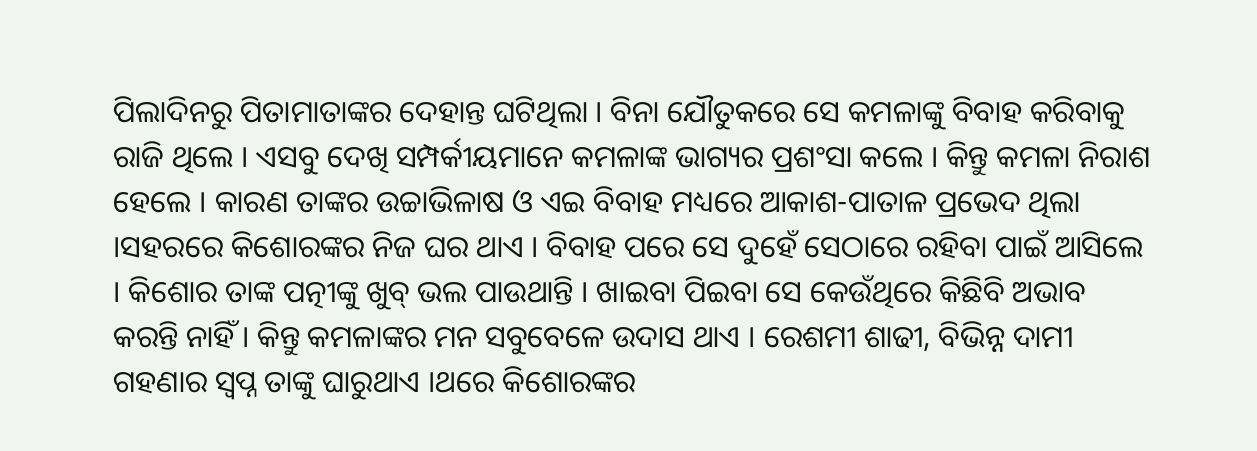ପିଲାଦିନରୁ ପିତାମାତାଙ୍କର ଦେହାନ୍ତ ଘଟିଥିଲା । ବିନା ଯୌତୁକରେ ସେ କମଳାଙ୍କୁ ବିବାହ କରିବାକୁ ରାଜି ଥିଲେ । ଏସବୁ ଦେଖି ସମ୍ପର୍କୀୟମାନେ କମଳାଙ୍କ ଭାଗ୍ୟର ପ୍ରଶଂସା କଲେ । କିନ୍ତୁ କମଳା ନିରାଶ ହେଲେ । କାରଣ ତାଙ୍କର ଉଚ୍ଚାଭିଳାଷ ଓ ଏଇ ବିବାହ ମଧ୍ୟରେ ଆକାଶ-ପାତାଳ ପ୍ରଭେଦ ଥିଲା ।ସହରରେ କିଶୋରଙ୍କର ନିଜ ଘର ଥାଏ । ବିବାହ ପରେ ସେ ଦୁହେଁ ସେଠାରେ ରହିବା ପାଇଁ ଆସିଲେ । କିଶୋର ତାଙ୍କ ପତ୍ନୀଙ୍କୁ ଖୁବ୍ ଭଲ ପାଉଥାନ୍ତି । ଖାଇବା ପିଇବା ସେ କେଉଁଥିରେ କିଛିବି ଅଭାବ କରନ୍ତି ନାହିଁ । କିନ୍ତୁ କମଳାଙ୍କର ମନ ସବୁବେଳେ ଉଦାସ ଥାଏ । ରେଶମୀ ଶାଢୀ, ବିଭିନ୍ନ ଦାମୀ ଗହଣାର ସ୍ୱପ୍ନ ତାଙ୍କୁ ଘାରୁଥାଏ ।ଥରେ କିଶୋରଙ୍କର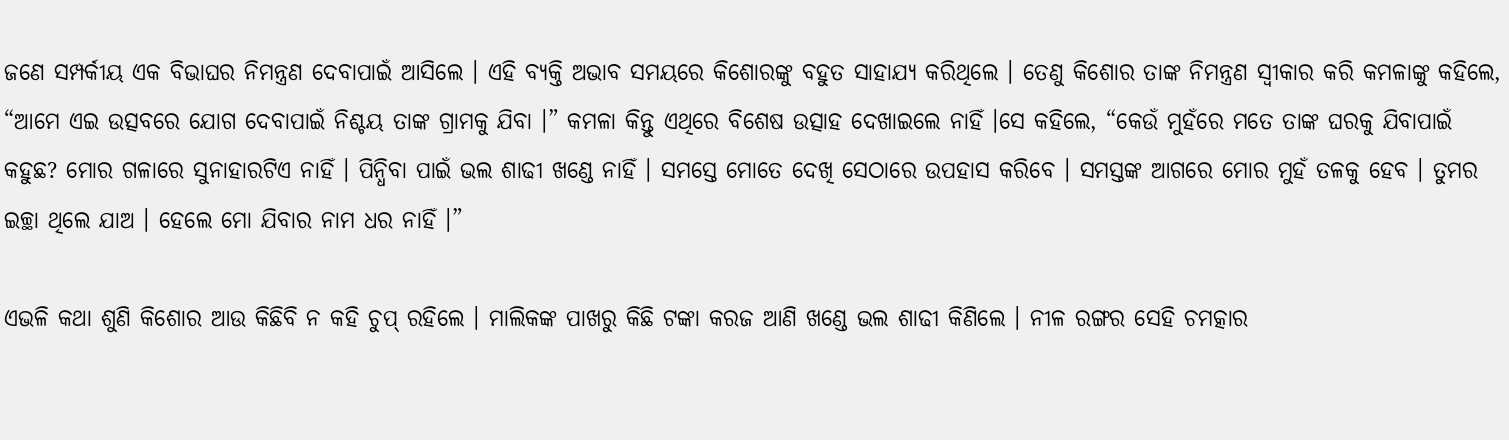ଜଣେ ସମ୍ପର୍କୀୟ ଏକ ବିଭାଘର ନିମନ୍ତ୍ରଣ ଦେବାପାଇଁ ଆସିଲେ । ଏହି ବ୍ୟକ୍ତି ଅଭାବ ସମୟରେ କିଶୋରଙ୍କୁ ବହୁତ ସାହାଯ୍ୟ କରିଥିଲେ । ତେଣୁ କିଶୋର ତାଙ୍କ ନିମନ୍ତ୍ରଣ ସ୍ୱୀକାର କରି କମଳାଙ୍କୁ କହିଲେ, “ଆମେ ଏଇ ଉତ୍ସବରେ ଯୋଗ ଦେବାପାଇଁ ନିଶ୍ଚୟ ତାଙ୍କ ଗ୍ରାମକୁ ଯିବା ।” କମଳା କିନ୍ତୁ ଏଥିରେ ବିଶେଷ ଉତ୍ସାହ ଦେଖାଇଲେ ନାହିଁ ।ସେ କହିଲେ, “କେଉଁ ମୁହଁରେ ମତେ ତାଙ୍କ ଘରକୁ ଯିବାପାଇଁ କହୁଛ? ମୋର ଗଳାରେ ସୁନାହାରଟିଏ ନାହିଁ । ପିନ୍ଧିବା ପାଇଁ ଭଲ ଶାଢୀ ଖଣ୍ଡେ ନାହିଁ । ସମସ୍ତେ ମୋତେ ଦେଖି ସେଠାରେ ଉପହାସ କରିବେ । ସମସ୍ତଙ୍କ ଆଗରେ ମୋର ମୁହଁ ତଳକୁ ହେବ । ତୁମର ଇଚ୍ଛା ଥିଲେ ଯାଅ । ହେଲେ ମୋ ଯିବାର ନାମ ଧର ନାହିଁ ।”

ଏଭଳି କଥା ଶୁଣି କିଶୋର ଆଉ କିଛିବି ନ କହି ଚୁପ୍ ରହିଲେ । ମାଲିକଙ୍କ ପାଖରୁ କିଛି ଟଙ୍କା କରଜ ଆଣି ଖଣ୍ଡେ ଭଲ ଶାଢୀ କିଣିଲେ । ନୀଳ ରଙ୍ଗର ସେହି ଚମତ୍କାର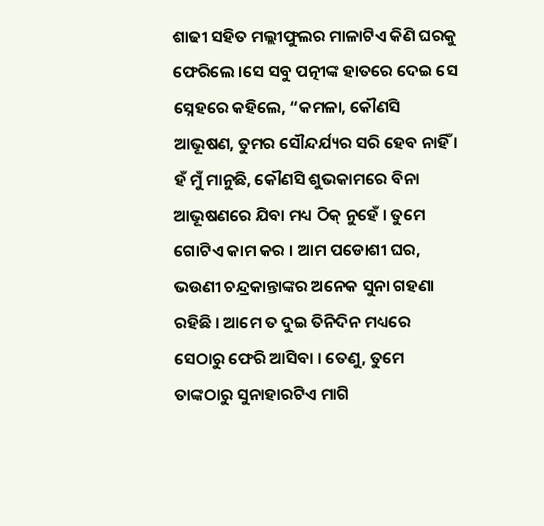ଶାଢୀ ସହିତ ମଲ୍ଲୀଫୁଲର ମାଳାଟିଏ କିଣି ଘରକୁ ଫେରିଲେ ।ସେ ସବୁ ପତ୍ନୀଙ୍କ ହାତରେ ଦେଇ ସେ ସ୍ନେହରେ କହିଲେ, “କମଳା, କୌଣସି ଆଭୂଷଣ, ତୁମର ସୌନ୍ଦର୍ଯ୍ୟର ସରି ହେବ ନାହିଁ । ହଁ ମୁଁ ମାନୁଛି, କୌଣସି ଶୁଭକାମରେ ବିନା ଆଭୂଷଣରେ ଯିବା ମଧ୍ୟ ଠିକ୍ ନୁହେଁ । ତୁମେ ଗୋଟିଏ କାମ କର । ଆମ ପଡୋଶୀ ଘର, ଭଉଣୀ ଚନ୍ଦ୍ରକାନ୍ତାଙ୍କର ଅନେକ ସୁନା ଗହଣା ରହିଛି । ଆମେ ତ ଦୁଇ ତିନିଦିନ ମଧ୍ୟରେ ସେଠାରୁ ଫେରି ଆସିବା । ତେଣୁ, ତୁମେ ତାଙ୍କଠାରୁ ସୁନାହାରଟିଏ ମାଗି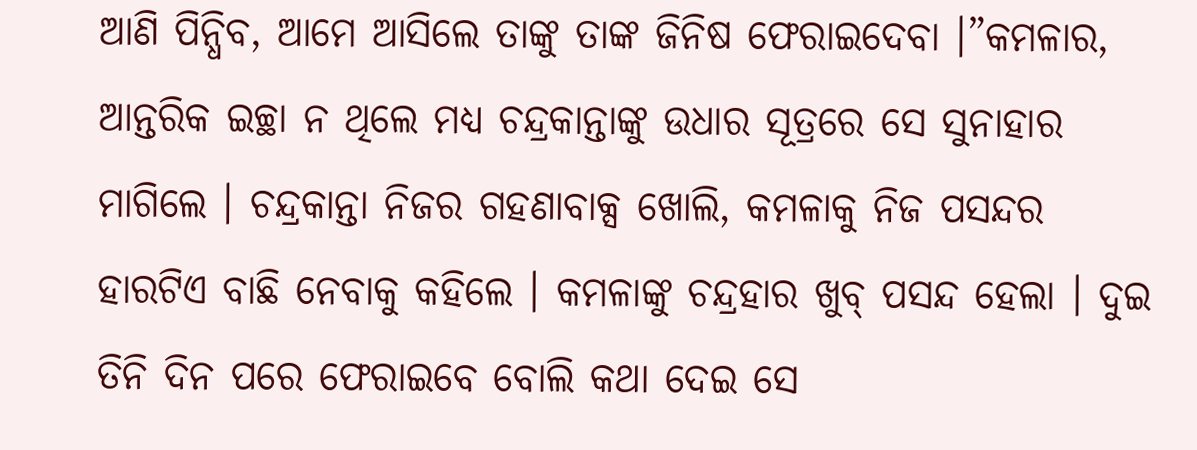ଆଣି ପିନ୍ଧିବ, ଆମେ ଆସିଲେ ତାଙ୍କୁ ତାଙ୍କ ଜିନିଷ ଫେରାଇଦେବା ।”କମଳାର, ଆନ୍ତରିକ ଇଚ୍ଛା ନ ଥିଲେ ମଧ୍ୟ ଚନ୍ଦ୍ରକାନ୍ତାଙ୍କୁ ଉଧାର ସୂତ୍ରରେ ସେ ସୁନାହାର ମାଗିଲେ । ଚନ୍ଦ୍ରକାନ୍ତା ନିଜର ଗହଣାବାକ୍ସ ଖୋଲି, କମଳାକୁ ନିଜ ପସନ୍ଦର ହାରଟିଏ ବାଛି ନେବାକୁ କହିଲେ । କମଳାଙ୍କୁ ଚନ୍ଦ୍ରହାର ଖୁବ୍ ପସନ୍ଦ ହେଲା । ଦୁଇ ତିନି ଦିନ ପରେ ଫେରାଇବେ ବୋଲି କଥା ଦେଇ ସେ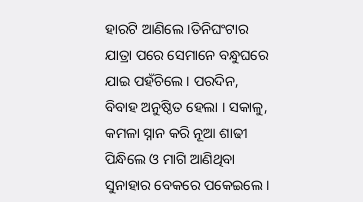ହାରଟି ଆଣିଲେ ।ତିନିଘଂଟାର ଯାତ୍ରା ପରେ ସେମାନେ ବନ୍ଧୁଘରେ ଯାଇ ପହଁଚିଲେ । ପରଦିନ, ବିବାହ ଅନୁଷ୍ଠିତ ହେଲା । ସକାଳୁ, କମଳା ସ୍ନାନ କରି ନୂଆ ଶାଢୀ ପିନ୍ଧିଲେ ଓ ମାଗି ଆଣିଥିବା ସୁନାହାର ବେକରେ ପକେଇଲେ ।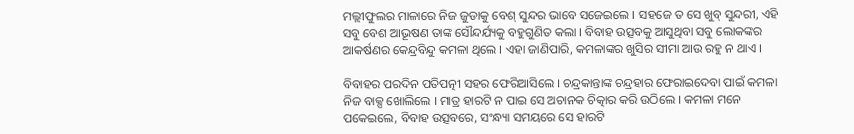ମଲ୍ଲୀଫୁଲର ମାଳାରେ ନିଜ ଜୁଡାକୁ ବେଶ୍ ସୁନ୍ଦର ଭାବେ ସଜେଇଲେ । ସହଜେ ତ ସେ ଖୁବ୍ ସୁନ୍ଦରୀ, ଏହି ସବୁ ବେଶ ଆଭୂଷଣ ତାଙ୍କ ସୌନ୍ଦର୍ଯ୍ୟକୁ ବହୁଗୁଣିତ କଲା । ବିବାହ ଉତ୍ସବକୁ ଆସୁଥିବା ସବୁ ଲୋକଙ୍କର ଆକର୍ଷଣର କେନ୍ଦ୍ରବିନ୍ଦୁ କମଳା ଥିଲେ । ଏହା ଜାଣିପାରି, କମଳାଙ୍କର ଖୁସିର ସୀମା ଆଉ ରହୁ ନ ଥାଏ ।

ବିବାହର ପରଦିନ ପତିପତ୍ନୀ ସହର ଫେରିଆସିଲେ । ଚନ୍ଦ୍ରକାନ୍ତାଙ୍କ ଚନ୍ଦ୍ରହାର ଫେରାଇଦେବା ପାଇଁ କମଳା ନିଜ ବାକ୍ସ ଖୋଲିଲେ । ମାତ୍ର ହାରଟି ନ ପାଇ ସେ ଅଚାନକ ଚିତ୍କାର କରି ଉଠିଲେ । କମଳା ମନେ ପକେଇଲେ, ବିବାହ ଉତ୍ସବରେ, ସଂନ୍ଧ୍ୟା ସମୟରେ ସେ ହାରଟି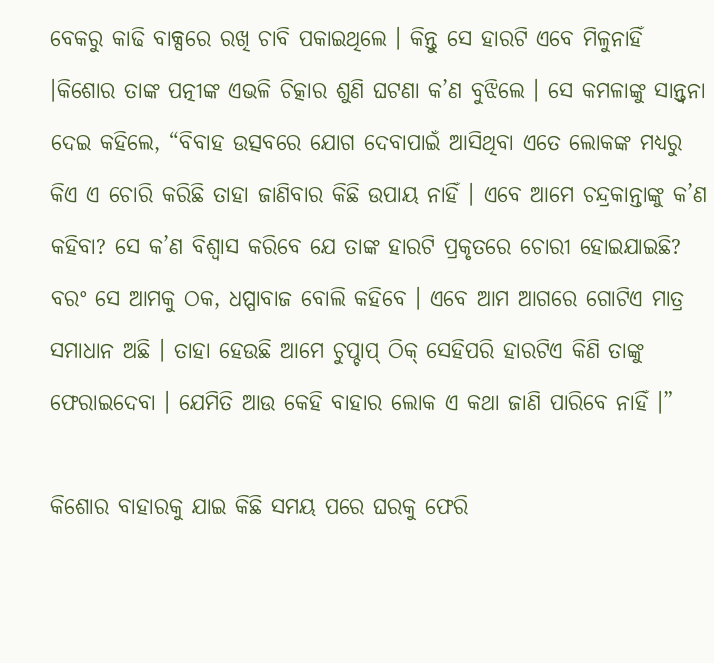ବେକରୁ କାଢି ବାକ୍ସରେ ରଖି ଚାବି ପକାଇଥିଲେ । କିନ୍ତୁ ସେ ହାରଟି ଏବେ ମିଳୁନାହିଁ ।କିଶୋର ତାଙ୍କ ପତ୍ନୀଙ୍କ ଏଭଳି ଚିତ୍କାର ଶୁଣି ଘଟଣା କ’ଣ ବୁଝିଲେ । ସେ କମଳାଙ୍କୁ ସାନ୍ତ୍ୱନା ଦେଇ କହିଲେ, “ବିବାହ ଉତ୍ସବରେ ଯୋଗ ଦେବାପାଇଁ ଆସିଥିବା ଏତେ ଲୋକଙ୍କ ମଧ୍ୟରୁ କିଏ ଏ ଚୋରି କରିଛି ତାହା ଜାଣିବାର କିଛି ଉପାୟ ନାହିଁ । ଏବେ ଆମେ ଚନ୍ଦ୍ରକାନ୍ତାଙ୍କୁ କ’ଣ କହିବା? ସେ କ’ଣ ବିଶ୍ୱାସ କରିବେ ଯେ ତାଙ୍କ ହାରଟି ପ୍ରକୃତରେ ଚୋରୀ ହୋଇଯାଇଛି? ବରଂ ସେ ଆମକୁ ଠକ, ଧପ୍ପାବାଜ ବୋଲି କହିବେ । ଏବେ ଆମ ଆଗରେ ଗୋଟିଏ ମାତ୍ର ସମାଧାନ ଅଛି । ତାହା ହେଉଛି ଆମେ ଚୁପ୍ଚାପ୍ ଠିକ୍ ସେହିପରି ହାରଟିଏ କିଣି ତାଙ୍କୁ ଫେରାଇଦେବା । ଯେମିତି ଆଉ କେହି ବାହାର ଲୋକ ଏ କଥା ଜାଣି ପାରିବେ ନାହିଁ ।”

କିଶୋର ବାହାରକୁ ଯାଇ କିଛି ସମୟ ପରେ ଘରକୁ ଫେରି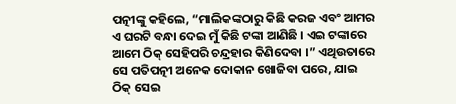ପତ୍ନୀଙ୍କୁ କହିଲେ, “ମାଲିକଙ୍କଠାରୁ କିଛି କରଜ ଏବଂ ଆମର ଏ ଘରଟି ବନ୍ଧା ଦେଇ ମୁଁ କିଛି ଟଙ୍କା ଆଣିଛି । ଏଇ ଟଙ୍କାରେ ଆମେ ଠିକ୍ ସେହିପରି ଚନ୍ଦ୍ରହାର କିଣିଦେବା ।” ଏଥିଉତାରେ ସେ ପତିପତ୍ନୀ ଅନେକ ଦୋକାନ ଖୋଜିବା ପରେ, ଯାଇ ଠିକ୍ ସେଇ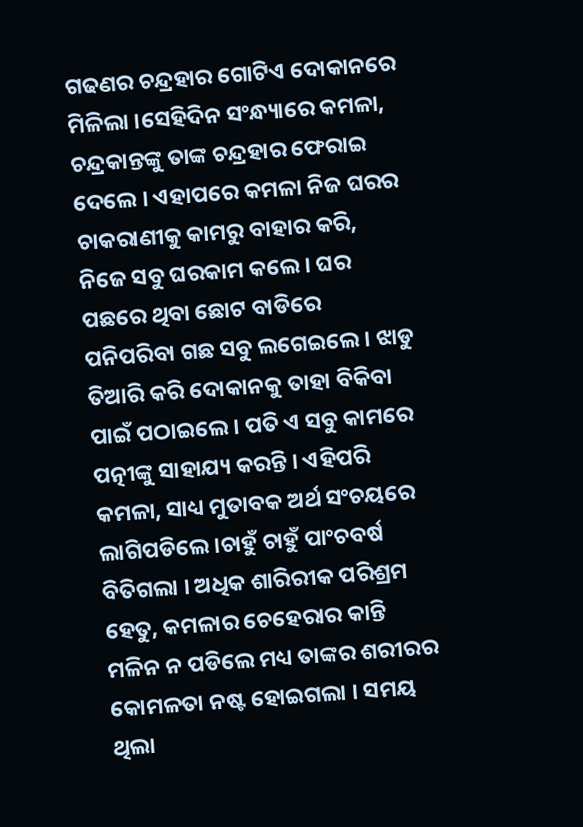ଗଢଣର ଚନ୍ଦ୍ରହାର ଗୋଟିଏ ଦୋକାନରେ ମିଳିଲା ।ସେହିଦିନ ସଂନ୍ଧ୍ୟାରେ କମଳା, ଚନ୍ଦ୍ରକାନ୍ତଙ୍କୁ ତାଙ୍କ ଚନ୍ଦ୍ରହାର ଫେରାଇ ଦେଲେ । ଏହାପରେ କମଳା ନିଜ ଘରର ଚାକରାଣୀକୁ କାମରୁ ବାହାର କରି, ନିଜେ ସବୁ ଘରକାମ କଲେ । ଘର ପଛରେ ଥିବା ଛୋଟ ବାଡିରେ ପନିପରିବା ଗଛ ସବୁ ଲଗେଇଲେ । ଝାଡୁ ତିଆରି କରି ଦୋକାନକୁ ତାହା ବିକିବା ପାଇଁ ପଠାଇଲେ । ପତି ଏ ସବୁ କାମରେ ପତ୍ନୀଙ୍କୁ ସାହାଯ୍ୟ କରନ୍ତି । ଏହିପରି କମଳା, ସାଧ୍ୟ ମୁତାବକ ଅର୍ଥ ସଂଚୟରେ ଲାଗିପଡିଲେ ।ଚାହୁଁ ଚାହୁଁ ପାଂଚବର୍ଷ ବିତିଗଲା । ଅଧିକ ଶାରିରୀକ ପରିଶ୍ରମ ହେତୁ, କମଳାର ଚେହେରାର କାନ୍ତି ମଳିନ ନ ପଡିଲେ ମଧ୍ୟ ତାଙ୍କର ଶରୀରର କୋମଳତା ନଷ୍ଟ ହୋଇଗଲା । ସମୟ ଥିଲା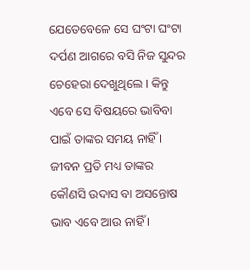ଯେତେବେଳେ ସେ ଘଂଟା ଘଂଟା ଦର୍ପଣ ଆଗରେ ବସି ନିଜ ସୁନ୍ଦର ଚେହେରା ଦେଖୁଥିଲେ । କିନ୍ତୁ ଏବେ ସେ ବିଷୟରେ ଭାବିବା ପାଇଁ ତାଙ୍କର ସମୟ ନାହିଁ । ଜୀବନ ପ୍ରତି ମଧ୍ୟ ତାଙ୍କର କୌଣସି ଉଦାସ ବା ଅସନ୍ତୋଷ ଭାବ ଏବେ ଆଉ ନାହିଁ ।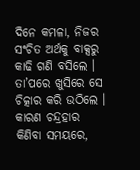ଦିନେ କମଳା, ନିଜର ସଂଚିତ ଅର୍ଥକୁ ବାକ୍ସରୁ କାଢି ଗଣି ବସିଲେ । ତା’ପରେ ଖୁସିରେ ସେ ଚିତ୍କାର କରି ଉଠିଲେ । କାରଣ ଚନ୍ଦ୍ରହାର କିଣିବା ସମୟରେ,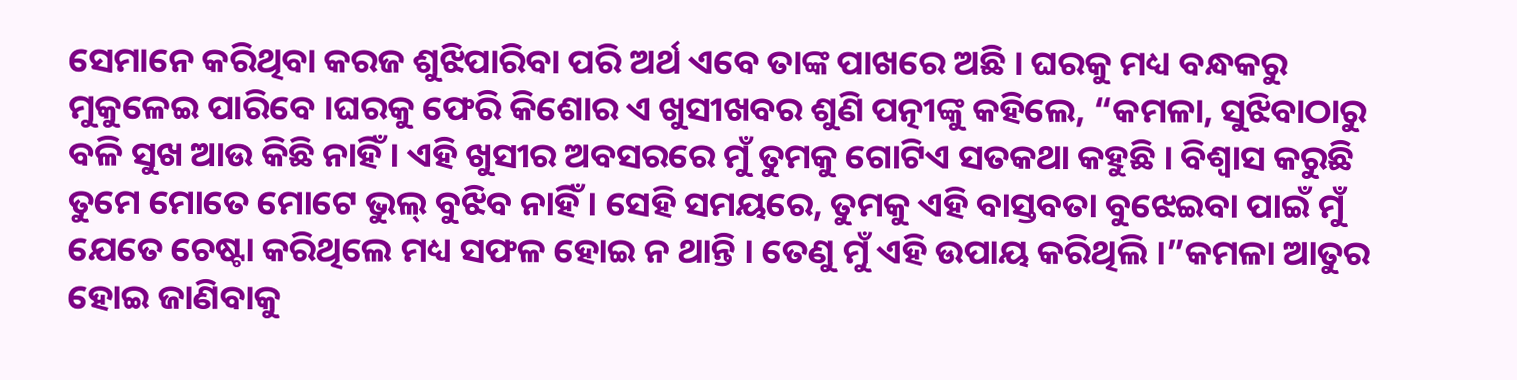ସେମାନେ କରିଥିବା କରଜ ଶୁଝିପାରିବା ପରି ଅର୍ଥ ଏବେ ତାଙ୍କ ପାଖରେ ଅଛି । ଘରକୁ ମଧ୍ୟ ବନ୍ଧକରୁ ମୁକୁଳେଇ ପାରିବେ ।ଘରକୁ ଫେରି କିଶୋର ଏ ଖୁସୀଖବର ଶୁଣି ପତ୍ନୀଙ୍କୁ କହିଲେ, “କମଳା, ସୁଝିବାଠାରୁ ବଳି ସୁଖ ଆଉ କିଛି ନାହିଁ । ଏହି ଖୁସୀର ଅବସରରେ ମୁଁ ତୁମକୁ ଗୋଟିଏ ସତକଥା କହୁଛି । ବିଶ୍ୱାସ କରୁଛି ତୁମେ ମୋତେ ମୋଟେ ଭୁଲ୍ ବୁଝିବ ନାହିଁ । ସେହି ସମୟରେ, ତୁମକୁ ଏହି ବାସ୍ତବତା ବୁଝେଇବା ପାଇଁ ମୁଁ ଯେତେ ଚେଷ୍ଟା କରିଥିଲେ ମଧ୍ୟ ସଫଳ ହୋଇ ନ ଥାନ୍ତି । ତେଣୁ ମୁଁ ଏହି ଉପାୟ କରିଥିଲି ।”କମଳା ଆତୁର ହୋଇ ଜାଣିବାକୁ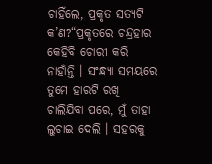ଚାହିଁଲେ, ପ୍ରକୃତ ସତ୍ୟଟି କ’ଣ?“ପ୍ରକୃତରେ ଚନ୍ଦ୍ରହାର କେହିବି ଚୋରୀ କରି ନାହାଁନ୍ତି । ସଂନ୍ଧ୍ୟା ସମୟରେ ତୁମେ ହାରଟି ରଖି ଚାଲିଯିବା ପରେ, ମୁଁ ତାହା ଲୁଚାଇ ଦେଲି । ସହରକୁ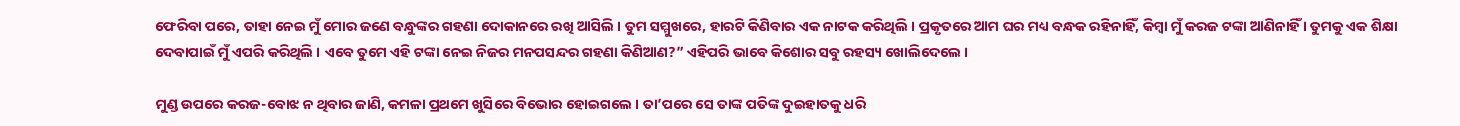ଫେରିବା ପରେ, ତାହା ନେଇ ମୁଁ ମୋର ଜଣେ ବନ୍ଧୁଙ୍କର ଗହଣା ଦୋକାନରେ ରଖି ଆସିଲି । ତୁମ ସମ୍ମୁଖରେ, ହାରଟି କିଣିବାର ଏକ ନାଟକ କରିଥିଲି । ପ୍ରକୃତରେ ଆମ ଘର ମଧ୍ୟ ବନ୍ଧକ ରହିନାହିଁ, କିମ୍ବା ମୁଁ କରଜ ଟଙ୍କା ଆଣିନାହିଁ । ତୁମକୁ ଏକ ଶିକ୍ଷା ଦେବାପାଇଁ ମୁଁ ଏପରି କରିଥିଲି । ଏବେ ତୁମେ ଏହି ଟଙ୍କା ନେଇ ନିଜର ମନପସନ୍ଦର ଗହଣା କିଣିଆଣ?” ଏହିପରି ଭାବେ କିଶୋର ସବୁ ରହସ୍ୟ ଖୋଲିଦେଲେ ।

ମୁଣ୍ଡ ଉପରେ କରଜ-ବୋଝ ନ ଥିବାର ଜାଣି, କମଳା ପ୍ରଥମେ ଖୁସିରେ ବିଭୋର ହୋଇଗଲେ । ତା’ପରେ ସେ ତାଙ୍କ ପତିଙ୍କ ଦୁଇହାତକୁ ଧରି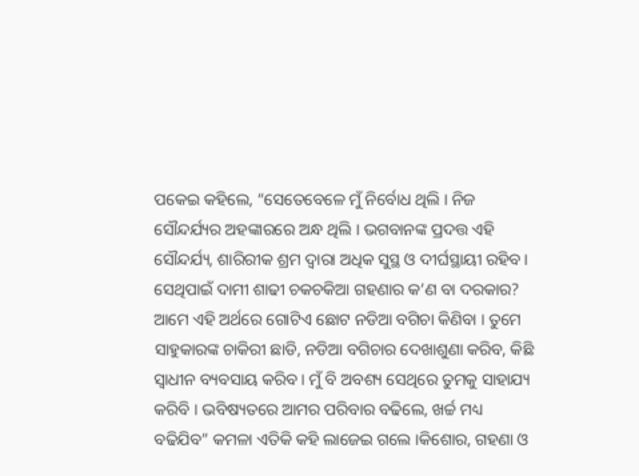ପକେଇ କହିଲେ, “ସେତେବେଳେ ମୁଁ ନିର୍ବୋଧ ଥିଲି । ନିଜ ସୌନ୍ଦର୍ଯ୍ୟର ଅହଙ୍କାରରେ ଅନ୍ଧ ଥିଲି । ଭଗବାନଙ୍କ ପ୍ରଦତ୍ତ ଏହି ସୌନ୍ଦର୍ଯ୍ୟ, ଶାରିରୀକ ଶ୍ରମ ଦ୍ୱାରା ଅଧିକ ସୁସ୍ଥ ଓ ଦୀର୍ଘସ୍ଥାୟୀ ରହିବ । ସେଥିପାଇଁ ଦାମୀ ଶାଢୀ ଚକଚକିଆ ଗହଣାର କ’ଣ ବା ଦରକାର? ଆମେ ଏହି ଅର୍ଥରେ ଗୋଟିଏ ଛୋଟ ନଡିଆ ବଗିଚା କିଣିବା । ତୁମେ ସାହୁକାରଙ୍କ ଚାକିରୀ ଛାଡି, ନଡିଆ ବଗିଚାର ଦେଖାଶୁଣା କରିବ, କିଛି ସ୍ୱାଧୀନ ବ୍ୟବସାୟ କରିବ । ମୁଁ ବି ଅବଶ୍ୟ ସେଥିରେ ତୁମକୁ ସାହାଯ୍ୟ କରିବି । ଭବିଷ୍ୟତରେ ଆମର ପରିବାର ବଢିଲେ, ଖର୍ଚ୍ଚ ମଧ୍ୟ ବଢିଯିବ” କମଳା ଏତିକି କହି ଲାଜେଇ ଗଲେ ।କିଶୋର, ଗହଣା ଓ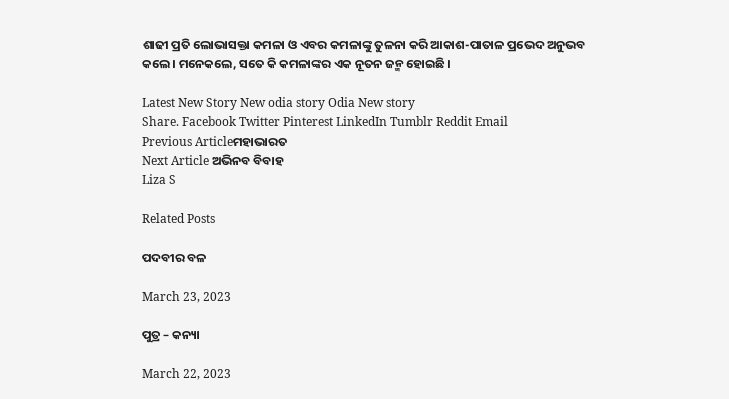ଶାଢୀ ପ୍ରତି ଲୋଭାସକ୍ତା କମଳା ଓ ଏବର କମଳାଙ୍କୁ ତୁଳନା କରି ଆକାଶ-ପାତାଳ ପ୍ରଭେଦ ଅନୁଭବ କଲେ । ମନେକଲେ, ସତେ କି କମଳାଙ୍କର ଏକ ନୂତନ ଜନ୍ମ ହୋଇଛି ।

Latest New Story New odia story Odia New story
Share. Facebook Twitter Pinterest LinkedIn Tumblr Reddit Email
Previous Articleମହାଭାରତ
Next Article ଅଭିନବ ବିବାହ
Liza S

Related Posts

ପଦବୀର ବଳ

March 23, 2023

ପୁତ୍ର – କନ୍ୟା

March 22, 2023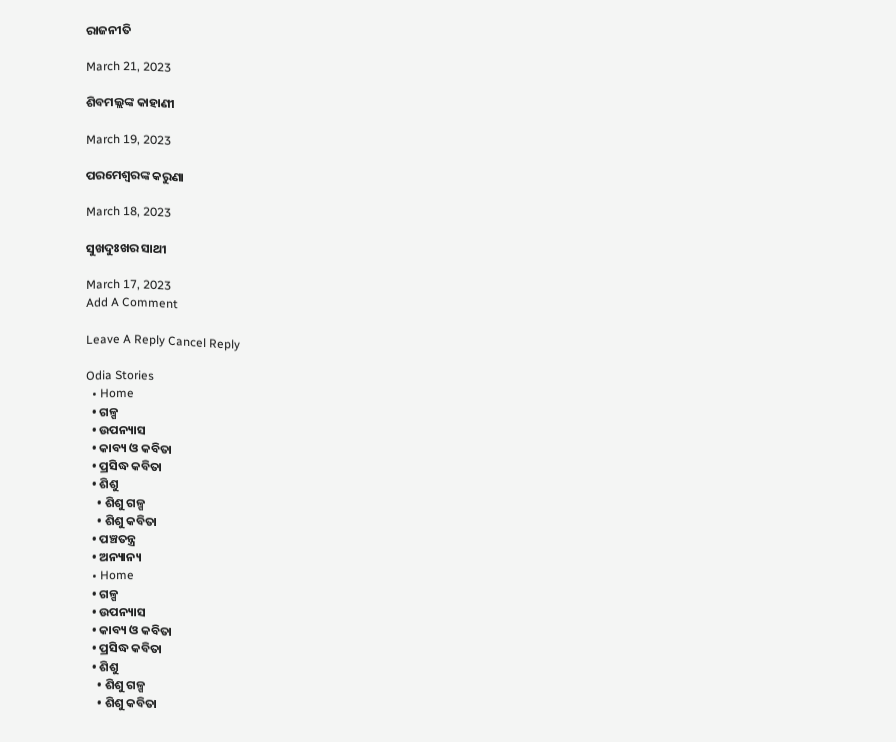ରାଜନୀତି

March 21, 2023

ଶିବମଲ୍ଲଙ୍କ କାହାଣୀ

March 19, 2023

ପରମେଶ୍ୱରଙ୍କ କରୁଣା

March 18, 2023

ସୁଖଦୁଃଖର ସାଥୀ

March 17, 2023
Add A Comment

Leave A Reply Cancel Reply

Odia Stories
  • Home
  • ଗଳ୍ପ
  • ଉପନ୍ୟାସ
  • କାବ୍ୟ ଓ କବିତା
  • ପ୍ରସିଦ୍ଧ କବିତା
  • ଶିଶୁ
    • ଶିଶୁ ଗଳ୍ପ
    • ଶିଶୁ କବିତା
  • ପଞ୍ଚତନ୍ତ୍ର
  • ଅନ୍ୟାନ୍ୟ
  • Home
  • ଗଳ୍ପ
  • ଉପନ୍ୟାସ
  • କାବ୍ୟ ଓ କବିତା
  • ପ୍ରସିଦ୍ଧ କବିତା
  • ଶିଶୁ
    • ଶିଶୁ ଗଳ୍ପ
    • ଶିଶୁ କବିତା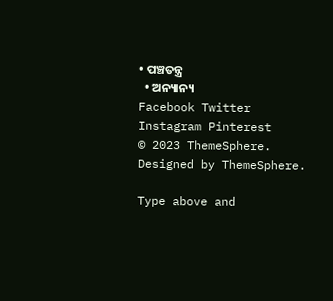• ପଞ୍ଚତନ୍ତ୍ର
  • ଅନ୍ୟାନ୍ୟ
Facebook Twitter Instagram Pinterest
© 2023 ThemeSphere. Designed by ThemeSphere.

Type above and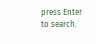press Enter to search.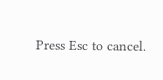Press Esc to cancel.